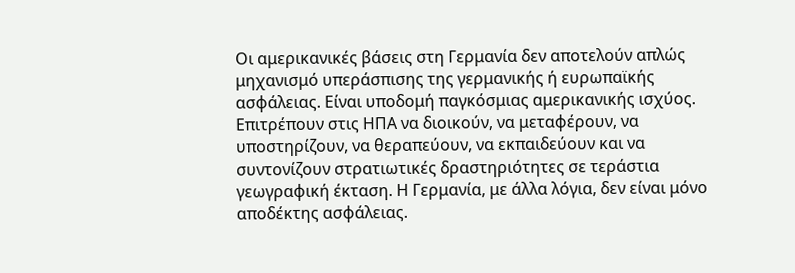Οι αμερικανικές βάσεις στη Γερμανία δεν αποτελούν απλώς μηχανισμό υπεράσπισης της γερμανικής ή ευρωπαϊκής ασφάλειας. Είναι υποδομή παγκόσμιας αμερικανικής ισχύος. Επιτρέπουν στις ΗΠΑ να διοικούν, να μεταφέρουν, να υποστηρίζουν, να θεραπεύουν, να εκπαιδεύουν και να συντονίζουν στρατιωτικές δραστηριότητες σε τεράστια γεωγραφική έκταση. Η Γερμανία, με άλλα λόγια, δεν είναι μόνο αποδέκτης ασφάλειας.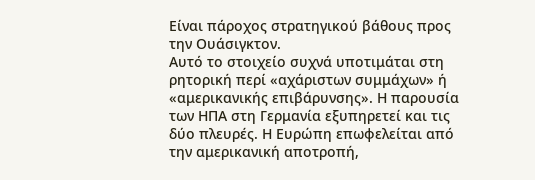Είναι πάροχος στρατηγικού βάθους προς την Ουάσιγκτον.
Αυτό το στοιχείο συχνά υποτιμάται στη ρητορική περί «αχάριστων συμμάχων» ή «αμερικανικής επιβάρυνσης». Η παρουσία των ΗΠΑ στη Γερμανία εξυπηρετεί και τις δύο πλευρές. Η Ευρώπη επωφελείται από την αμερικανική αποτροπή,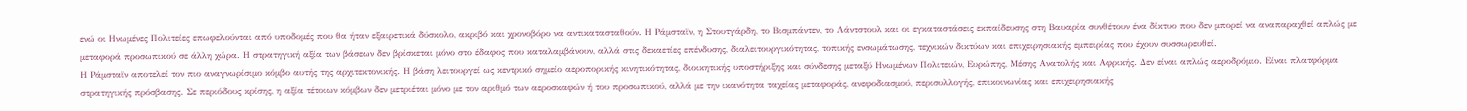ενώ οι Ηνωμένες Πολιτείες επωφελούνται από υποδομές που θα ήταν εξαιρετικά δύσκολο, ακριβό και χρονοβόρο να αντικατασταθούν. Η Ράμσταϊν, η Στουτγάρδη, το Βισμπάντεν, το Λάντστουλ και οι εγκαταστάσεις εκπαίδευσης στη Βαυαρία συνθέτουν ένα δίκτυο που δεν μπορεί να αναπαραχθεί απλώς με μεταφορά προσωπικού σε άλλη χώρα. Η στρατηγική αξία των βάσεων δεν βρίσκεται μόνο στο έδαφος που καταλαμβάνουν, αλλά στις δεκαετίες επένδυσης, διαλειτουργικότητας, τοπικής ενσωμάτωσης, τεχνικών δικτύων και επιχειρησιακής εμπειρίας που έχουν συσσωρευθεί.
Η Ράμσταϊν αποτελεί τον πιο αναγνωρίσιμο κόμβο αυτής της αρχιτεκτονικής. Η βάση λειτουργεί ως κεντρικό σημείο αεροπορικής κινητικότητας, διοικητικής υποστήριξης και σύνδεσης μεταξύ Ηνωμένων Πολιτειών, Ευρώπης, Μέσης Ανατολής και Αφρικής. Δεν είναι απλώς αεροδρόμιο. Είναι πλατφόρμα στρατηγικής πρόσβασης. Σε περιόδους κρίσης, η αξία τέτοιων κόμβων δεν μετριέται μόνο με τον αριθμό των αεροσκαφών ή του προσωπικού, αλλά με την ικανότητα ταχείας μεταφοράς, ανεφοδιασμού, περισυλλογής, επικοινωνίας και επιχειρησιακής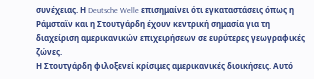συνέχειας. Η Deutsche Welle επισημαίνει ότι εγκαταστάσεις όπως η Ράμσταϊν και η Στουτγάρδη έχουν κεντρική σημασία για τη διαχείριση αμερικανικών επιχειρήσεων σε ευρύτερες γεωγραφικές ζώνες.
Η Στουτγάρδη φιλοξενεί κρίσιμες αμερικανικές διοικήσεις. Αυτό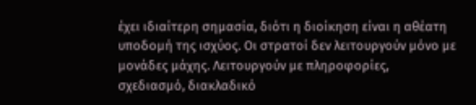έχει ιδιαίτερη σημασία, διότι η διοίκηση είναι η αθέατη υποδομή της ισχύος. Οι στρατοί δεν λειτουργούν μόνο με μονάδες μάχης. Λειτουργούν με πληροφορίες, σχεδιασμό, διακλαδικό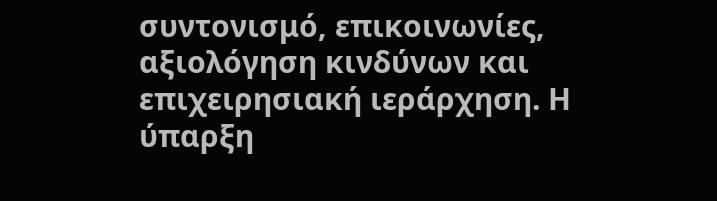συντονισμό, επικοινωνίες, αξιολόγηση κινδύνων και επιχειρησιακή ιεράρχηση. Η ύπαρξη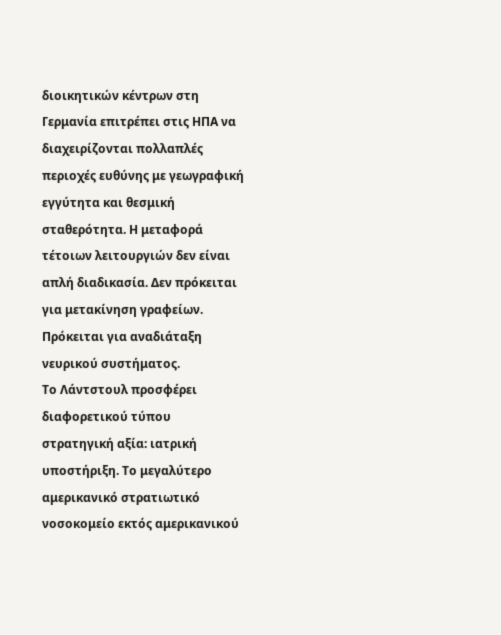διοικητικών κέντρων στη Γερμανία επιτρέπει στις ΗΠΑ να διαχειρίζονται πολλαπλές περιοχές ευθύνης με γεωγραφική εγγύτητα και θεσμική σταθερότητα. Η μεταφορά τέτοιων λειτουργιών δεν είναι απλή διαδικασία. Δεν πρόκειται για μετακίνηση γραφείων. Πρόκειται για αναδιάταξη νευρικού συστήματος.
Το Λάντστουλ προσφέρει διαφορετικού τύπου στρατηγική αξία: ιατρική υποστήριξη. Το μεγαλύτερο αμερικανικό στρατιωτικό νοσοκομείο εκτός αμερικανικού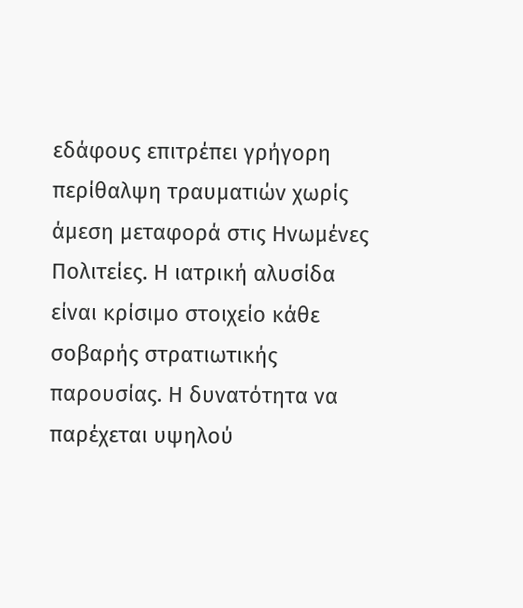εδάφους επιτρέπει γρήγορη περίθαλψη τραυματιών χωρίς άμεση μεταφορά στις Ηνωμένες Πολιτείες. Η ιατρική αλυσίδα είναι κρίσιμο στοιχείο κάθε σοβαρής στρατιωτικής παρουσίας. Η δυνατότητα να παρέχεται υψηλού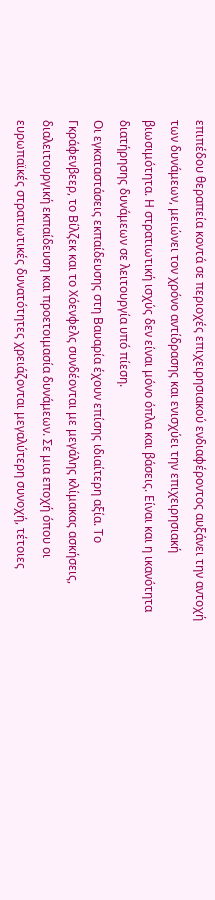επιπέδου θεραπεία κοντά σε περιοχές επιχειρησιακού ενδιαφέροντος αυξάνει την αντοχή των δυνάμεων, μειώνει τον χρόνο αντίδρασης και ενισχύει την επιχειρησιακή βιωσιμότητα. Η στρατιωτική ισχύς δεν είναι μόνο όπλα και βάσεις. Είναι και η ικανότητα διατήρησης δυνάμεων σε λειτουργία υπό πίεση.
Οι εγκαταστάσεις εκπαίδευσης στη Βαυαρία έχουν επίσης ιδιαίτερη αξία. Το Γκράφενβεερ, το Βίλζεκ και το Χόενφελς συνδέονται με μεγάλης κλίμακας ασκήσεις, διαλειτουργική εκπαίδευση και προετοιμασία δυνάμεων. Σε μια εποχή όπου οι ευρωπαϊκές στρατιωτικές δυνατότητες χρειάζονται μεγαλύτερη συνοχή, τέτοιες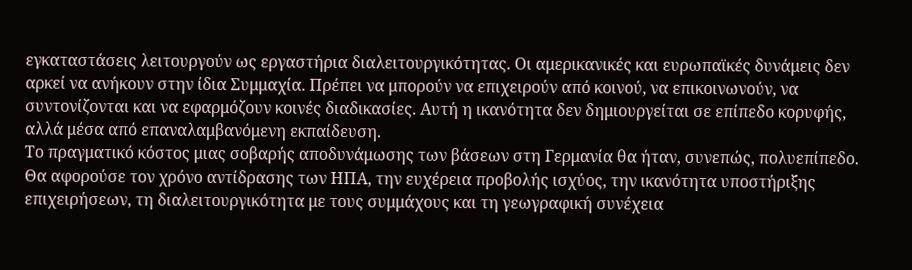εγκαταστάσεις λειτουργούν ως εργαστήρια διαλειτουργικότητας. Οι αμερικανικές και ευρωπαϊκές δυνάμεις δεν αρκεί να ανήκουν στην ίδια Συμμαχία. Πρέπει να μπορούν να επιχειρούν από κοινού, να επικοινωνούν, να συντονίζονται και να εφαρμόζουν κοινές διαδικασίες. Αυτή η ικανότητα δεν δημιουργείται σε επίπεδο κορυφής, αλλά μέσα από επαναλαμβανόμενη εκπαίδευση.
Το πραγματικό κόστος μιας σοβαρής αποδυνάμωσης των βάσεων στη Γερμανία θα ήταν, συνεπώς, πολυεπίπεδο. Θα αφορούσε τον χρόνο αντίδρασης των ΗΠΑ, την ευχέρεια προβολής ισχύος, την ικανότητα υποστήριξης επιχειρήσεων, τη διαλειτουργικότητα με τους συμμάχους και τη γεωγραφική συνέχεια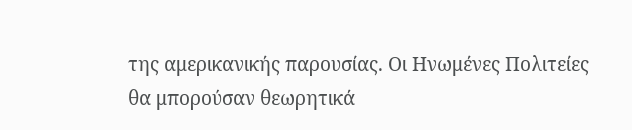της αμερικανικής παρουσίας. Οι Ηνωμένες Πολιτείες θα μπορούσαν θεωρητικά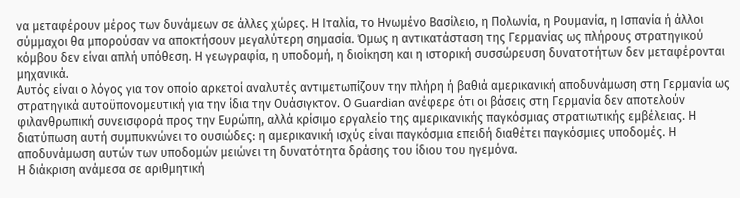να μεταφέρουν μέρος των δυνάμεων σε άλλες χώρες. Η Ιταλία, το Ηνωμένο Βασίλειο, η Πολωνία, η Ρουμανία, η Ισπανία ή άλλοι σύμμαχοι θα μπορούσαν να αποκτήσουν μεγαλύτερη σημασία. Όμως η αντικατάσταση της Γερμανίας ως πλήρους στρατηγικού κόμβου δεν είναι απλή υπόθεση. Η γεωγραφία, η υποδομή, η διοίκηση και η ιστορική συσσώρευση δυνατοτήτων δεν μεταφέρονται μηχανικά.
Αυτός είναι ο λόγος για τον οποίο αρκετοί αναλυτές αντιμετωπίζουν την πλήρη ή βαθιά αμερικανική αποδυνάμωση στη Γερμανία ως στρατηγικά αυτοϋπονομευτική για την ίδια την Ουάσιγκτον. Ο Guardian ανέφερε ότι οι βάσεις στη Γερμανία δεν αποτελούν φιλανθρωπική συνεισφορά προς την Ευρώπη, αλλά κρίσιμο εργαλείο της αμερικανικής παγκόσμιας στρατιωτικής εμβέλειας. Η διατύπωση αυτή συμπυκνώνει το ουσιώδες: η αμερικανική ισχύς είναι παγκόσμια επειδή διαθέτει παγκόσμιες υποδομές. Η αποδυνάμωση αυτών των υποδομών μειώνει τη δυνατότητα δράσης του ίδιου του ηγεμόνα.
Η διάκριση ανάμεσα σε αριθμητική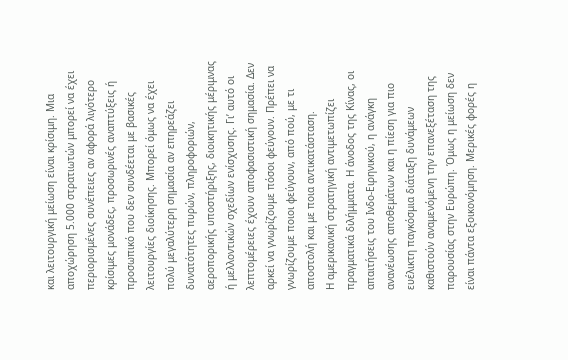και λειτουργική μείωση είναι κρίσιμη. Μια αποχώρηση 5.000 στρατιωτών μπορεί να έχει περιορισμένες συνέπειες αν αφορά λιγότερο κρίσιμες μονάδες, προσωρινές αναπτύξεις ή προσωπικό που δεν συνδέεται με βασικές λειτουργίες διοίκησης. Μπορεί όμως να έχει πολύ μεγαλύτερη σημασία αν επηρεάζει δυνατότητες πυρών, πληροφοριών, αεροπορικής υποστήριξης, διοικητικής μέριμνας ή μελλοντικών σχεδίων ενίσχυσης. Γι’ αυτό οι λεπτομέρειες έχουν αποφασιστική σημασία. Δεν αρκεί να γνωρίζουμε πόσοι φεύγουν. Πρέπει να γνωρίζουμε ποιοι φεύγουν, από πού, με τι αποστολή και με ποια αντικατάσταση.
Η αμερικανική στρατηγική αντιμετωπίζει πραγματικά διλήμματα. Η άνοδος της Κίνας, οι απαιτήσεις του Ινδο-Ειρηνικού, η ανάγκη ανανέωσης αποθεμάτων και η πίεση για πιο ευέλικτη παγκόσμια διάταξη δυνάμεων καθιστούν αναμενόμενη την επανεξέταση της παρουσίας στην Ευρώπη. Όμως η μείωση δεν είναι πάντα εξοικονόμηση. Μερικές φορές η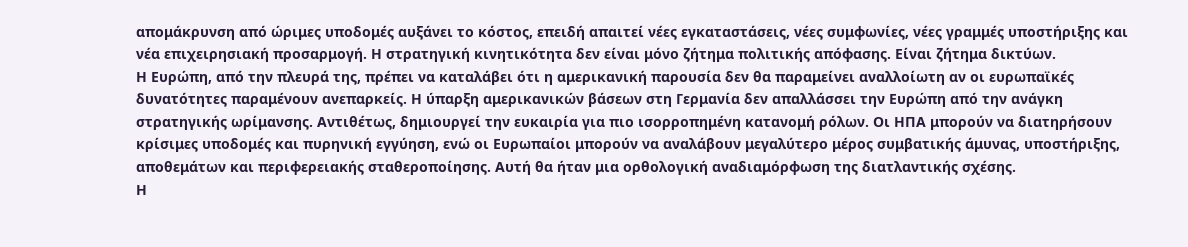απομάκρυνση από ώριμες υποδομές αυξάνει το κόστος, επειδή απαιτεί νέες εγκαταστάσεις, νέες συμφωνίες, νέες γραμμές υποστήριξης και νέα επιχειρησιακή προσαρμογή. Η στρατηγική κινητικότητα δεν είναι μόνο ζήτημα πολιτικής απόφασης. Είναι ζήτημα δικτύων.
Η Ευρώπη, από την πλευρά της, πρέπει να καταλάβει ότι η αμερικανική παρουσία δεν θα παραμείνει αναλλοίωτη αν οι ευρωπαϊκές δυνατότητες παραμένουν ανεπαρκείς. Η ύπαρξη αμερικανικών βάσεων στη Γερμανία δεν απαλλάσσει την Ευρώπη από την ανάγκη στρατηγικής ωρίμανσης. Αντιθέτως, δημιουργεί την ευκαιρία για πιο ισορροπημένη κατανομή ρόλων. Οι ΗΠΑ μπορούν να διατηρήσουν κρίσιμες υποδομές και πυρηνική εγγύηση, ενώ οι Ευρωπαίοι μπορούν να αναλάβουν μεγαλύτερο μέρος συμβατικής άμυνας, υποστήριξης, αποθεμάτων και περιφερειακής σταθεροποίησης. Αυτή θα ήταν μια ορθολογική αναδιαμόρφωση της διατλαντικής σχέσης.
Η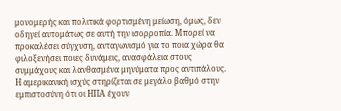μονομερής και πολιτικά φορτισμένη μείωση, όμως, δεν οδηγεί αυτομάτως σε αυτή την ισορροπία. Μπορεί να προκαλέσει σύγχυση, ανταγωνισμό για το ποια χώρα θα φιλοξενήσει ποιες δυνάμεις, ανασφάλεια στους συμμάχους και λανθασμένα μηνύματα προς αντιπάλους. Η αμερικανική ισχύς στηρίζεται σε μεγάλο βαθμό στην εμπιστοσύνη ότι οι ΗΠΑ έχουν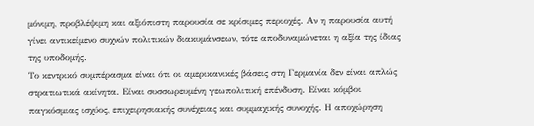μόνιμη, προβλέψιμη και αξιόπιστη παρουσία σε κρίσιμες περιοχές. Αν η παρουσία αυτή γίνει αντικείμενο συχνών πολιτικών διακυμάνσεων, τότε αποδυναμώνεται η αξία της ίδιας της υποδομής.
Το κεντρικό συμπέρασμα είναι ότι οι αμερικανικές βάσεις στη Γερμανία δεν είναι απλώς στρατιωτικά ακίνητα. Είναι συσσωρευμένη γεωπολιτική επένδυση. Είναι κόμβοι παγκόσμιας ισχύος, επιχειρησιακής συνέχειας και συμμαχικής συνοχής. Η αποχώρηση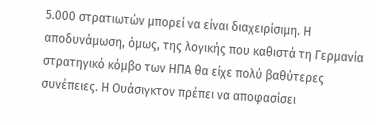5.000 στρατιωτών μπορεί να είναι διαχειρίσιμη. Η αποδυνάμωση, όμως, της λογικής που καθιστά τη Γερμανία στρατηγικό κόμβο των ΗΠΑ θα είχε πολύ βαθύτερες συνέπειες. Η Ουάσιγκτον πρέπει να αποφασίσει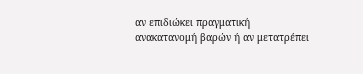αν επιδιώκει πραγματική ανακατανομή βαρών ή αν μετατρέπει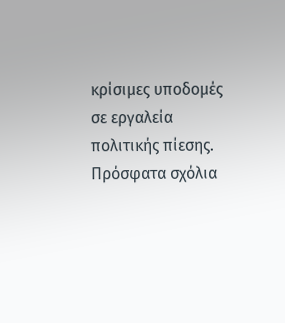κρίσιμες υποδομές σε εργαλεία πολιτικής πίεσης.
Πρόσφατα σχόλια